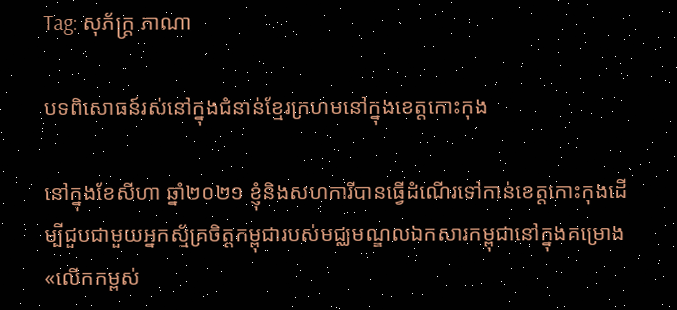Tag: សុភ័ក្ត្រ ភាណា

បទពិសោធន៍រស់នៅក្នុងជំនាន់ខ្មែរក្រហមនៅក្នុងខេត្តកោះកុង

នៅក្នុងខែសីហា ឆ្នាំ២០២១ ខ្ញុំនិងសហការីបានធ្វើដំណើរទៅកាន់ខេត្តកោះកុងដើម្បីជួបជាមួយអ្នកស្ម័គ្រចិត្តកម្ពុជារបស់មជ្ឈមណ្ឌលឯកសារកម្ពុជានៅក្នុងគម្រោង «លើកកម្ពស់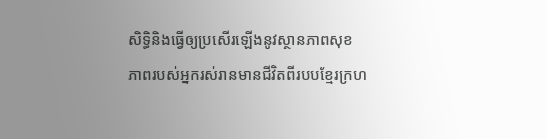សិទ្ធិនិងធ្វើឲ្យប្រសើរឡើងនូវស្ថានភាពសុខភាពរបស់អ្នករស់រានមានជីវិតពីរបបខ្មែរក្រហ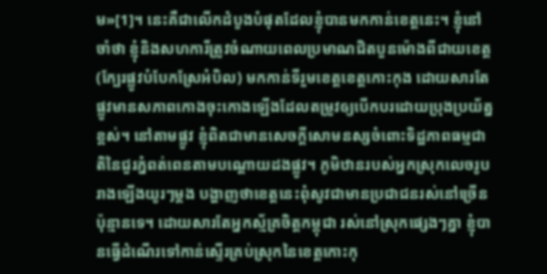ម»[1]។ នេះគឺជាលើកដំបូងបំផុតដែលខ្ញុំបានមកកាន់ខេត្តនេះ។ ខ្ញុំនៅចាំថា ខ្ញុំនិងសហការីត្រូវចំណាយពេលប្រមាណជិតបួនម៉ោងពីជាយខេត្ត (ក្បែរផ្លូវបំបែកស្រែអំបិល) មកកាន់ទីរួមខេត្តខេត្តកោះកុង ដោយសារតែផ្លូវមានសភាពកោងចុះកោងឡើងដែលតម្រូវឲ្យបើកបរដោយប្រុងប្រយ័ត្នខ្ពស់។ នៅតាមផ្លូវ ខ្ញុំពិតជាមានសេចក្តីសោមនស្សចំពោះទិដ្ឋភាពធម្មជាតិនៃជួរភ្នំពត់ពេនតាមបណ្តោយដងផ្លូវ។ ភូមិឋានរបស់អ្នកស្រុកលេចរូបរាងឡើងយូរៗម្តង បង្ហាញថាខេត្តនេះពុំសូវជាមានប្រជាជនរស់នៅច្រើនប៉ុន្មានទេ។ ដោយសារតែអ្នកស្ម័គ្រចិត្តកម្ពុជា រស់នៅស្រុកផ្សេងៗគ្នា ខ្ញុំបានធ្វើដំណើរទៅកាន់ស្ទើរគ្រប់ស្រុកនៃខេត្តកោះកុ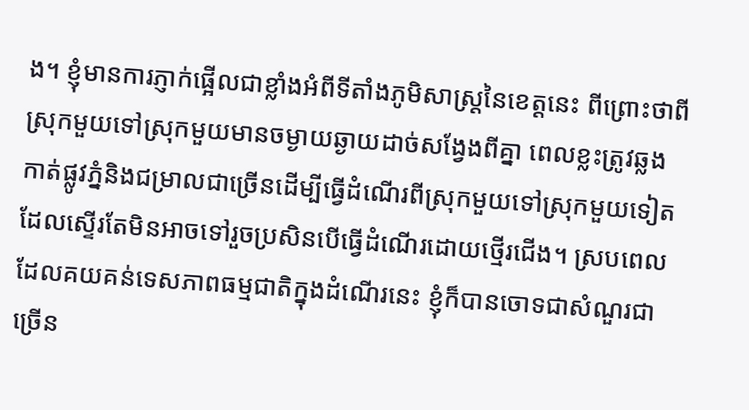ង។ ខ្ញុំមានការភ្ញាក់ផ្អើលជាខ្លាំងអំពីទីតាំងភូមិសាស្ត្រនៃខេត្តនេះ ពីព្រោះថាពីស្រុកមួយទៅស្រុកមួយមានចម្ងាយឆ្ងាយដាច់សង្វែងពីគ្នា ពេលខ្លះត្រូវឆ្លងកាត់ផ្លូវភ្នំនិងជម្រាលជាច្រើនដើម្បីធ្វើដំណើរពីស្រុកមួយទៅស្រុកមួយទៀត ដែលស្ទើរតែមិនអាចទៅរួចប្រសិនបើធ្វើដំណើរដោយថ្មើរជើង។ ស្របពេលដែលគយគន់ទេសភាពធម្មជាតិក្នុងដំណើរនេះ ខ្ញុំក៏បានចោទជាសំណួរជាច្រើន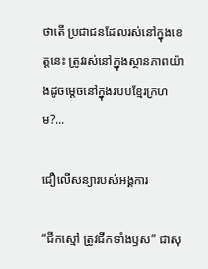ថាតើ ប្រជាជនដែលរស់នៅក្នុងខេត្តនេះ ត្រូវរស់នៅក្នុងស្ថានភាពយ៉ាងដូចម្តេចនៅក្នុងរបបខ្មែរក្រហម?...

ជឿលើសន្យារបស់អង្គការ

“ជីកស្មៅ ត្រូវជីកទាំងឫស” ជាសុ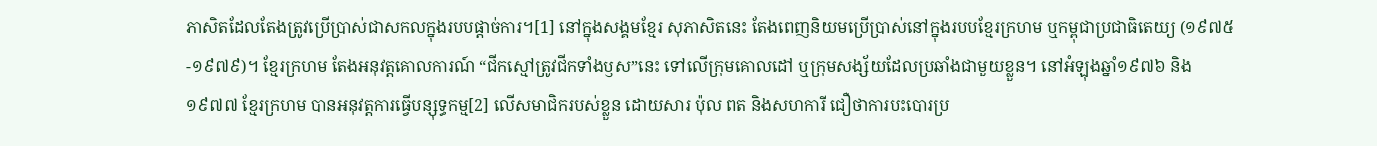ភាសិតដែលតែងត្រូវប្រើប្រាស់ជាសកលក្នុងរបបផ្តាច់ការ។[1] នៅក្នុងសង្គមខ្មែរ សុភាសិតនេះ តែងពេញនិយមប្រើប្រាស់នៅក្នុងរបបខ្មែរក្រហម ឬកម្ពុជាប្រជាធិតេយ្យ (១៩៧៥-១៩៧៩)។ ខ្មែរក្រហម តែងអនុវត្តគោលការណ៍ “ជីកស្មៅត្រូវជីកទាំងឫស”នេះ ទៅលើក្រុមគោលដៅ ឬក្រុមសង្ស័យដែលប្រឆាំងជាមួយខ្លួន។ នៅអំឡុងឆ្នាំ១៩៧៦ និង១៩៧៧ ខ្មែរក្រហម បានអនុវត្តការធ្វើបន្សុទ្ធកម្ម[2] លើសមាជិករបស់ខ្លួន ដោយសារ ប៉ុល ពត និងសហការី ជឿថាការបះបោរប្រ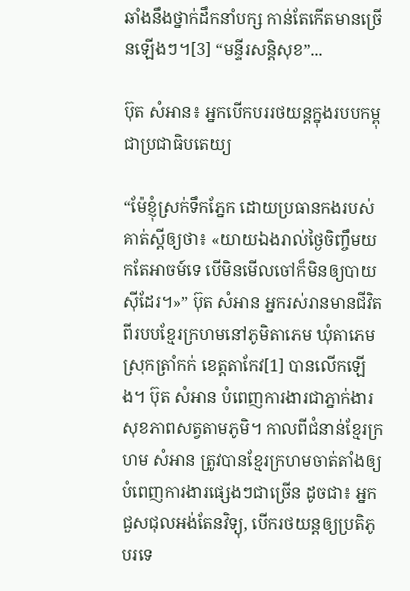ឆាំងនឹងថ្នាក់ដឹកនាំបក្ស កាន់តែកើតមានច្រើនឡើងៗ។[3] “មន្ទីរសន្តិសុខ”...

ប៊ុត សំអាន៖ អ្នកបើកបររថយន្តក្នុងរបបកម្ពុជាប្រជាធិបតេយ្យ

“ម៉ែខ្ញុំស្រក់ទឹកភ្នែក ដោយប្រធានកងរបស់គាត់ស្តីឲ្យថា៖ «យាយឯងរាល់ថ្ងៃចិញ្ចឹមយកតែអាចម៍ទេ បើមិនមើលចៅក៏មិនឲ្យបាយស៊ីដែរ។»” ប៊ុត សំអាន អ្នករស់រានមានជីវិតពីរបបខ្មែរក្រហមនៅភូមិតាភេម ឃុំតាភេម ស្រុកត្រាំកក់ ខេត្តតាកែវ[1] បានលើកឡើង។ ប៊ុត សំអាន បំពេញការងារជាភ្នាក់ងារសុខភាពសត្វតាមភូមិ។ កាលពីជំនាន់ខ្មែរក្រហម សំអាន ត្រូវបានខ្មែរក្រហមចាត់តាំងឲ្យបំពេញការងារផ្សេងៗជាច្រើន ដូចជា៖ អ្នកជួសជុលអង់តែនវិទ្យុ, បើករថយន្តឲ្យប្រតិភូបរទេ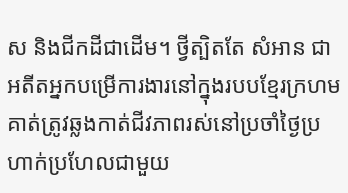ស និងជីកដីជាដើម។ ថ្វីត្បិតតែ សំអាន ជាអតីតអ្នកបម្រើការងារនៅក្នុងរបបខ្មែរក្រហម គាត់ត្រូវឆ្លងកាត់ជីវភាពរស់នៅប្រចាំថ្ងៃប្រហាក់ប្រហែលជាមួយ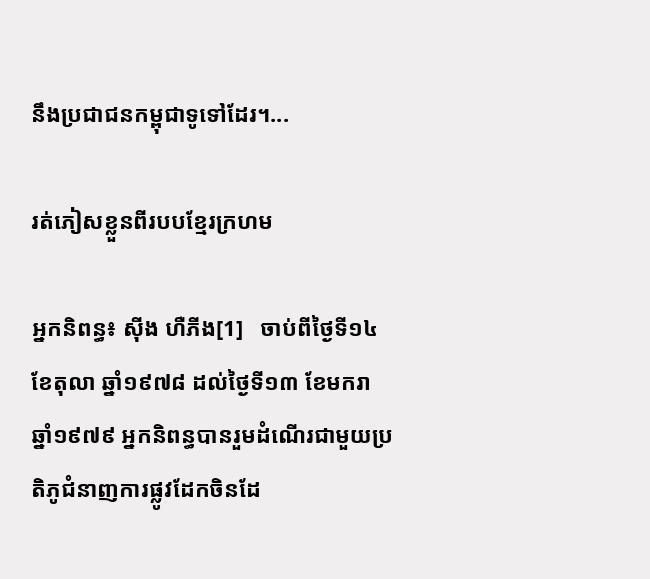នឹងប្រជាជនកម្ពុជាទូទៅដែរ។...

រត់ភៀសខ្លួនពីរបបខ្មែរក្រហម

អ្នកនិពន្ធ៖ ស៊ីង ហឺភីង[1]   ចាប់ពីថ្ងៃទី១៤ ខែតុលា ឆ្នាំ១៩៧៨ ដល់ថ្ងៃទី១៣ ខែមករា ឆ្នាំ១៩៧៩ អ្នកនិពន្ធបានរួមដំណើរជាមួយប្រតិភូជំនាញការផ្លូវដែកចិនដែ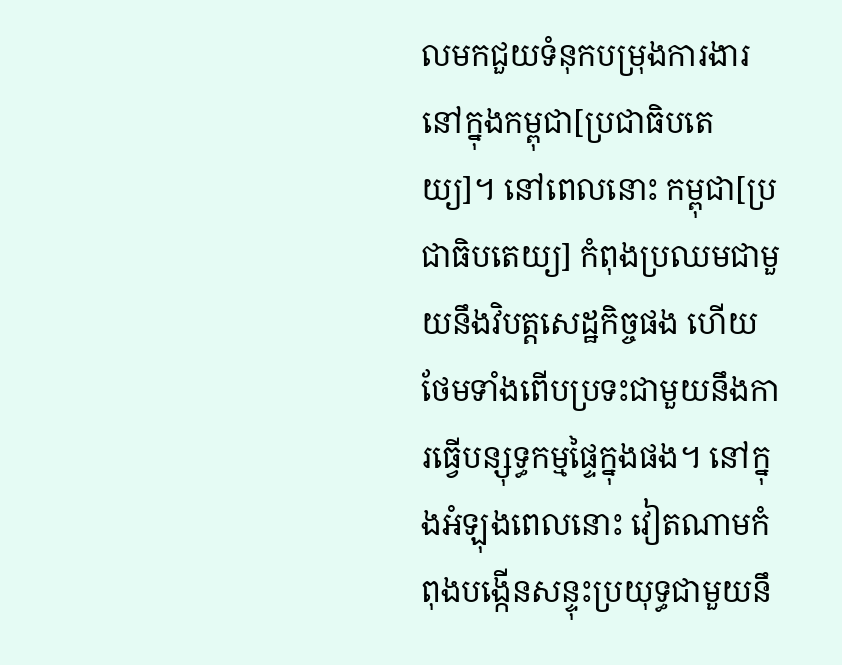លមកជួយទំនុកបម្រុងការងារនៅក្នុងកម្ពុជា[ប្រជាធិបតេយ្យ]។ នៅពេលនោះ កម្ពុជា[ប្រជាធិបតេយ្យ] កំពុងប្រឈមជាមួយនឹងវិបត្តសេដ្ឋកិច្ចផង ហើយថែមទាំងពើបប្រទះជាមួយនឹងការធ្វើបន្សុទ្ធកម្មផ្ទៃក្នុងផង។ នៅក្នុងអំឡុងពេលនោះ វៀតណាមកំពុងបង្កើនសន្ទុះប្រយុទ្ធជាមួយនឹ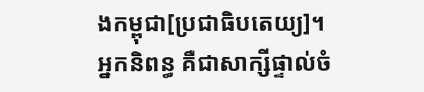ងកម្ពុជា[ប្រជាធិបតេយ្យ]។ អ្នកនិពន្ធ គឺជាសាក្សីផ្ទាល់ចំ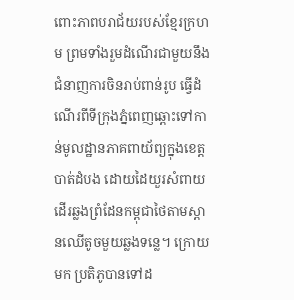ពោះភាពបរាជ័យរបស់ខ្មែរក្រហម ព្រមទាំងរួមដំណើរជាមួយនឹងជំនាញការចិនរាប់ពាន់រូប ធ្វើដំណើរពីទីក្រុងភ្នំពេញឆ្ពោះទៅកាន់មូលដ្ឋានភាគពាយ័ព្យក្នុងខេត្តបាត់ដំបង ដោយដៃយួរសំពាយ ដើរឆ្លងព្រំដែនកម្ពុជាថៃតាមស្ពានឈើតូចមួយឆ្លងទន្លេ។ ក្រោយមក ប្រតិភូបានទៅដ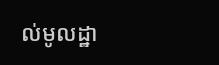ល់មូលដ្ឋា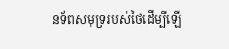នទ័ពសមុទ្ររបស់ថៃដើម្បីឡើ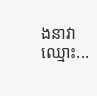ងនាវាឈ្មោះ...